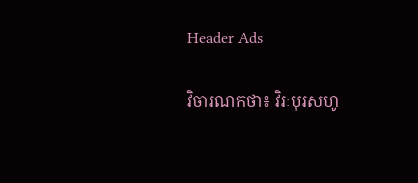Header Ads

វិចារណកថា៖ វិរៈបុរសហូ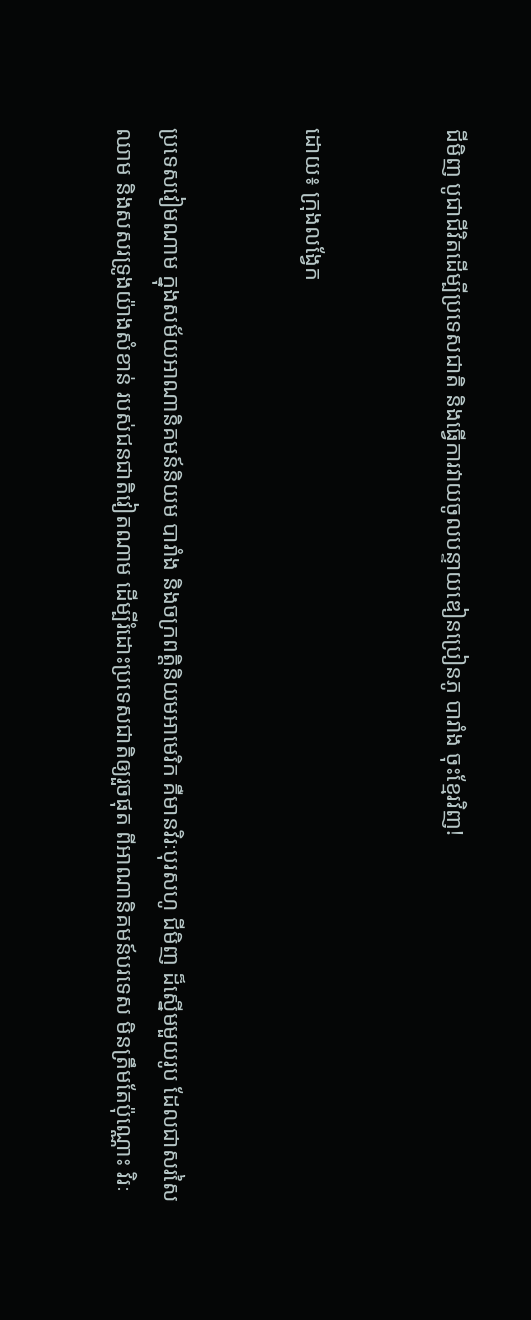ជីមិញ បូជាជីវិតដើម្បីប្រទេសជាតិ និងធ្វើការវាយចូលបន្ទាយឌៀនប្រៀនភូ បារាំង ចុះខ្មែរវិញ!


ដោយ៖ ក្រុងលង្វែក


ប្រទេសវៀមណាម ក្នុងសម័យអាណានិគមន៍និយម បារាំង និងចក្រពត្តិនិយមអាមេរិក គឺមានវិរៈបុរសហូ ជីមិញ ដ៏ស្នើមមួយរូប ដែលជាសរសៃឈាម និងសសរទ្រូងយ៉ាងសំខាន់ របស់ជនជាតិវៀតណាម ដើម្បីរំដោះប្រទេសជាតិឲ្យរួចផុត ពីអាណានិគមន៍បរទេស មិនត្រឹមតែប៉ុណ្ណោះ វិរៈ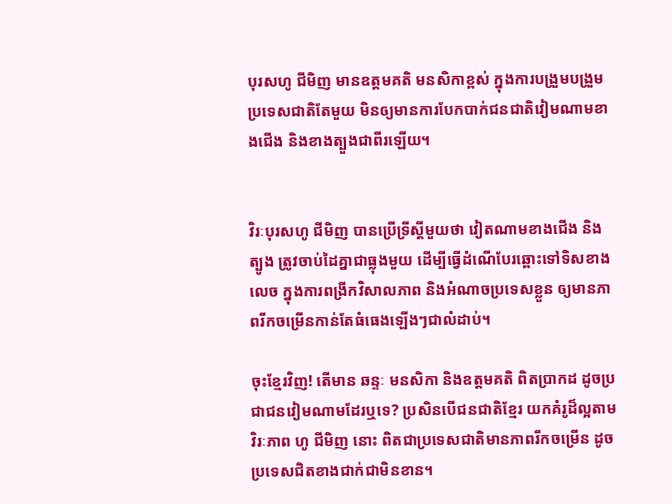បុរសហូ ជីមិញ មានឧត្តមគតិ មនសិកាខ្ពស់ ក្នុងការបង្រួមបង្រួមប្រទេសជាតិតែមួយ មិនឲ្យមានការបែកបាក់ជនជាតិវៀមណាមខាងជើង និងខាងត្បួងជាពីរឡើយ។


វិរៈបុរសហូ ជីមិញ បានប្រើទ្រីស្តីមួយថា វៀតណាមខាងជើង និងត្បូង ត្រូវចាប់ដៃគ្នាជាធ្លុងមួយ ដើម្បីធ្វើដំណើបែរឆ្ពោះទៅទិសខាងលេច ក្នុងការពង្រីកវិសាលភាព និងអំណាចប្រទេសខ្លួន ឲ្យមានភាពរីកចម្រើនកាន់តែធំធេងឡើងៗជាលំដាប់។

ចុះខ្មែរវិញ! តើមាន ឆន្ទៈ មនសិកា និងឧត្តមគតិ ពិតប្រាកដ ដូចប្រជាជនវៀមណាមដែរឬទេ? ប្រសិនបើជនជាតិខ្មែរ យកគំរូដ៏ល្អតាមវិរៈភាព ហូ ជីមិញ នោះ ពិតជាប្រទេសជាតិមានភាពរីកចម្រើន ដូចប្រទេសជិតខាងជាក់ជាមិនខាន។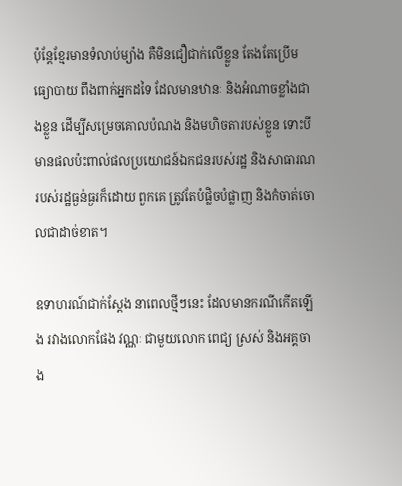ប៉ុន្តែខ្មែរមានទំលាប់ម្យ៉ាង គឺមិនជឿជាក់លើខ្លួន តែងតែប្រើមធ្យោបាយ ពឹងពាក់អ្នកដទៃ ដែលមានឋានៈ និងអំណាចខ្លាំងជាងខ្លួន ដើម្បីសម្រេចគោលបំណង និងមហិចតារបស់ខ្លួន ទោះបីមានផលប៉ះពាល់ផលប្រយោជន៍ឯកជនរបស់រដ្ឋ និងសាធារណរបស់រដ្ឋធ្ងន់ធ្ងរក៏ដោយ ពួកគេ ត្រូវតែបំផ្លិចបំផ្លាញ និងកំចាត់ចោលជាដាច់ខាត។

ឧទាហរណ៍ជាក់ស្តែង នាពេលថ្មីៗនេះ ដែលមានករណីកើតឡើង រវាងលោកផែង វណ្ណៈ ជាមួយលោក ពេជ្យ ស្រស់ និងអគ្គចាង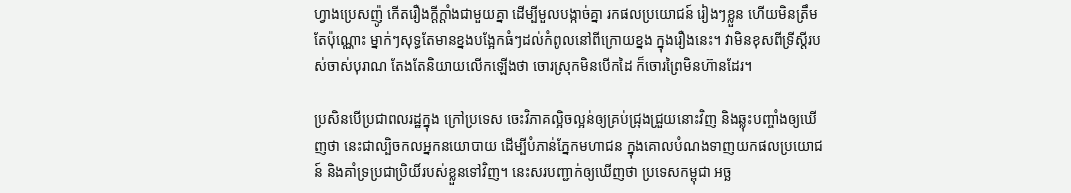ហ្វាងប្រេសញ៉ូ កើតរឿងក្តីក្តាំងជាមួយគ្នា ដើម្បីមួលបង្កាច់គ្នា រកផលប្រយោជន៍ រៀងៗខ្លួន ហើយមិនត្រឹមតែប៉ុណ្ណោះ ម្នាក់ៗសុទ្ធតែមានខ្នងបង្អែកធំៗដល់កំពូលនៅពីក្រោយខ្នង ក្នុងរឿងនេះ។ វាមិនខុសពីទ្រីស្តីរបស់ចាស់បុរាណ តែងតែនិយាយលើកឡើងថា ចោរស្រុកមិនបើកដៃ ក៏ចោរព្រៃមិនហ៊ានដែរ។

ប្រសិនបើប្រជាពលរដ្ឋក្នុង ក្រៅប្រទេស ចេះវិភាគល្អិចល្អន់ឲ្យគ្រប់ជ្រុងជ្រួយនោះវិញ និងឆ្លុះបញ្ចាំងឲ្យឃើញថា នេះជាល្បិចកលអ្នកនយោបាយ ដើម្បីបំភាន់ភ្នែកមហាជន ក្នុងគោលបំណងទាញយកផលប្រយោជន៍ និងគាំទ្រប្រជាប្រិយិ៍របស់ខ្លួនទៅវិញ។ នេះសរបញ្ជាក់ឲ្យឃើញថា ប្រទេសកម្ពុជា អច្ឆ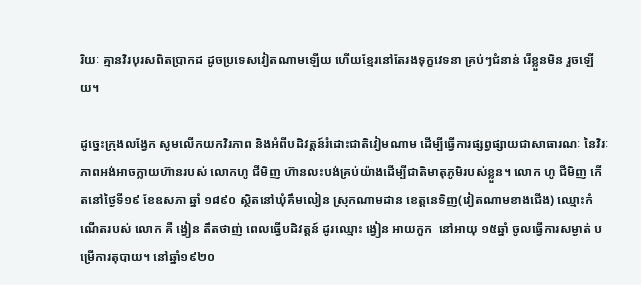រិយៈ គ្មានវិរបុរសពិតប្រាកដ ដូចប្រទេសវៀតណាមឡើយ ហើយខ្មែរនៅតែរងទុក្ខវេទនា គ្រប់ៗជំនាន់ រើខ្លួនមិន រួចឡើយ។

ដូច្នេះក្រុងលង្វែក សូមលើកយកវិរភាព និងអំពីបដិវត្តន៍រំដោះជាតិវៀមណាម ដើម្បីធ្វើការផ្សព្វផ្សាយជាសាធារណៈ នៃវិរៈភាពអង់អាចក្លាយហ៊ានរបស់ លោកហូ ជីមិញ ហ៊ានលះបង់គ្រប់យ៉ាងដើម្បីជាតិមាតុភូមិរបស់ខ្លួន។ លោក ហូ ជីមិញ កើតនៅថ្ងៃទី១៩ ខែឧសភា ឆ្នាំ ១៨៩០ ស្ថិតនៅឃុំគឹមលៀន ស្រុកណាមដាន ខេត្តនេទិញ(វៀតណាមខាងជើង) ឈ្មោះកំណើតរបស់ លោក គឺ ង្វៀន តឹតថាញ់ ពេលធ្វើបដិវត្តន៍ ដូរឈ្មោះ ង្វៀន អាយកួក  នៅអាយុ ១៥ឆ្នាំ ចូលធ្វើការសម្ងាត់ បម្រើការតុបាយ។ នៅឆ្នាំ១៩២០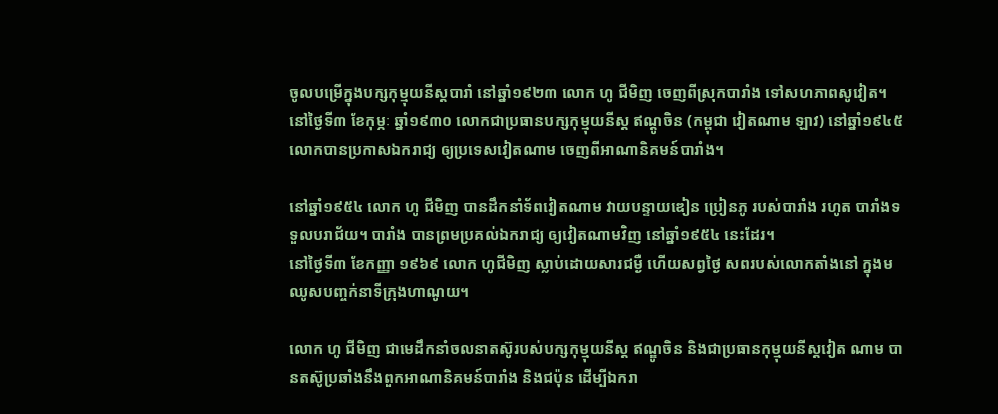ចូលបម្រើក្នុងបក្សកុម្មុយនីស្តបារាំ នៅឆ្នាំ១៩២៣ លោក ហូ ជីមិញ ចេញពីស្រុកបារាំង ទៅសហភាពសូវៀត។ នៅថ្ងៃទី៣ ខែកុម្ភៈ ឆ្នាំ១៩៣០ លោកជាប្រធានបក្សកុម្មុយនីស្ត ឥណ្តូចិន (កម្ពុជា វៀតណាម ឡាវ) នៅឆ្នាំ១៩៤៥ លោកបានប្រកាសឯករាជ្យ ឲ្យប្រទេសវៀតណាម ចេញពីអាណានិគមន៍បារាំង។

នៅឆ្នាំ១៩៥៤ លោក ហូ ជីមិញ បានដឹកនាំទ័ពវៀតណាម វាយបន្ទាយឌៀន ប្រៀនភូ របស់បារាំង រហូត បារាំងទទួលបរាជ័យ។ បារាំង បានព្រមប្រគល់ឯករាជ្យ ឲ្យវៀតណាមវិញ នៅឆ្នាំ១៩៥៤ នេះដែរ។
នៅថ្ងៃទី៣ ខែកញ្ញា ១៩៦៩ លោក ហូជីមិញ ស្លាប់ដោយសារជម្ងឺ ហើយសព្វថ្ងៃ សពរបស់លោកតាំងនៅ ក្នុងមឈូសបញ្ចក់នាទីក្រុងហាណូយ។

លោក ហូ ជីមិញ ជាមេដឹកនាំចលនាតស៊ូរបស់បក្សកុម្មុយនីស្ត ឥណ្ឌូចិន និងជាប្រធានកុម្មុយនីស្តវៀត ណាម បានតស៊ូប្រឆាំងនឹងពួកអាណានិគមន៍បារាំង និងជប៉ុន ដើម្បីឯករា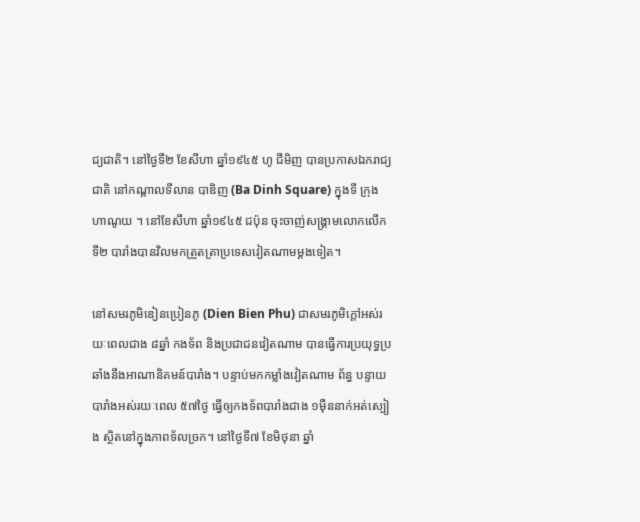ជ្យជាតិ។ នៅថ្ងៃទី២ ខែសីហា ឆ្នាំ១៩៤៥ ហូ ជីមិញ បានប្រកាសឯករាជ្យជាតិ នៅកណ្តាលទីលាន បាឌិញ (Ba Dinh Square) ក្នុងទី ក្រុងហាណូយ ។ នៅខែសីហា ឆ្នាំ១៩៤៥ ជប៉ុន ចុះចាញ់សង្គ្រាមលោកលើកទី២ បារាំងបានវិលមកត្រួតត្រាប្រទេសវៀតណាមម្តងទៀត។

នៅសមរភូមិឌៀនប្រៀនភូ (Dien Bien Phu) ជាសមរភូមិក្តៅអស់រយៈពេលជាង ៨ឆ្នាំ កងទ័ព និងប្រជាជនវៀតណាម បានធ្វើការប្រយុទ្ធប្រឆាំងនឹងអាណានិគមន៍បារាំង។ បន្ទាប់មកកម្លាំងវៀតណាម ព័ន្ធ បន្ទាយបារាំងអស់រយៈពេល ៥៧ថ្ងៃ ធ្វើឲ្យកងទ័ពបារាំងជាង ១ម៉ឺននាក់អត់ស្បៀង ស្ថិតនៅក្នុងភាពទ័លច្រក។ នៅថ្ងៃទី៧ ខែមិថុនា ឆ្នាំ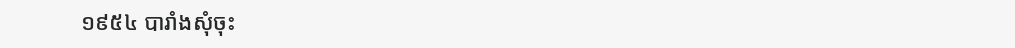១៩៥៤ បារាំងសុំចុះ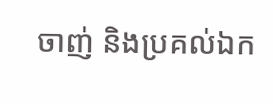ចាញ់ និងប្រគល់ឯក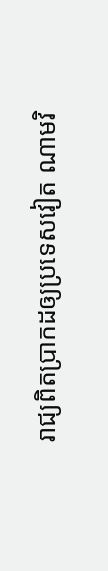រាជ្យពិតប្រាកដឲ្យប្រទេសវៀត ណាមវិ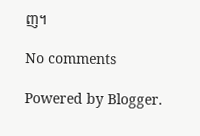ញ។

No comments

Powered by Blogger.